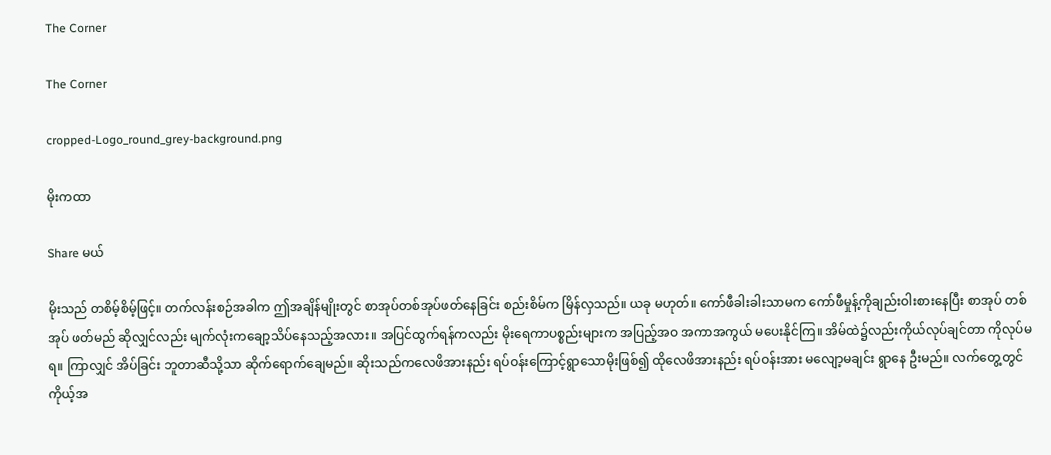The Corner

The Corner

cropped-Logo_round_grey-background.png

မိုးကထာ

Share မယ်

မိုးသည် တစိမ့်စိမ့်ဖြင့်။ တက်လန်းစဉ်အခါက ဤအချိန်မျိုးတွင် စာအုပ်တစ်အုပ်ဖတ်နေခြင်း စည်းစိမ်က မြိန်လှသည်။ ယခု မဟုတ်။ ကော်ဖီခါးခါးသာမက ကော်ဖီမှုန့်ကိုချည်းဝါးစားနေပြီး စာအုပ် တစ်အုပ် ဖတ်မည် ဆိုလျှင်လည်း မျက်လုံးကချော့သိပ်နေသည့်အလား။ အပြင်ထွက်ရန်ကလည်း မိုးရေကာပစ္စည်းများက အပြည့်အဝ အကာအကွယ် မပေးနိုင်ကြ။ အိမ်ထဲ၌လည်းကိုယ်လုပ်ချင်တာ ကိုလုပ်မရ။ ကြာလျှင် အိပ်ခြင်း ဘူတာဆီသို့သာ ဆိုက်ရောက်ချေမည်။ ဆိုးသည်ကလေဖိအားနည်း ရပ်ဝန်းကြောင့်ရွာသောမိုးဖြစ်၍ ထိုလေဖိအားနည်း ရပ်ဝန်းအား မလျော့မချင်း ရွာနေ ဦးမည်။ လက်တွေ့တွင် ကိုယ့်အ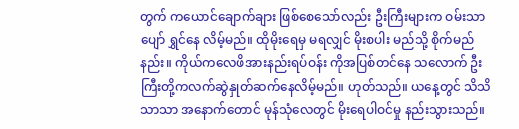တွက် ကယောင်ချောက်ချား ဖြစ်စေသော်လည်း ဦးကြီးများက ဝမ်းသာပျော် ရွှင်နေ လိမ့်မည်။ ထိုမိုးရေမှ မရလျှင် မိုးစပါး မည်သို့ စိုက်မည်နည်း။ ကိုယ်ကလေဖိအားနည်းရပ်ဝန်း ကိုအပြစ်တင်နေ သလောက် ဦးကြီးတို့ကလက်ဆွဲနှုတ်ဆက်နေလိမ့်မည်။ ဟုတ်သည်။ ယနေ့တွင် သိသိသာသာ အနောက်တောင် မုန်သုံလေတွင် မိုးရေပါဝင်မှု နည်းသွားသည်။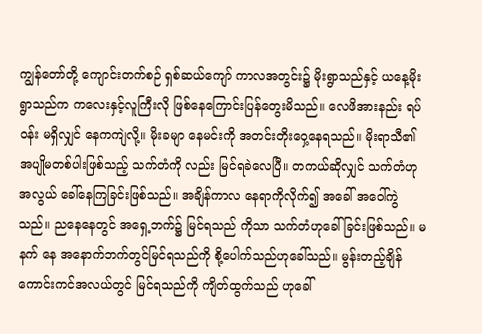ကျွန်တော်တို့ ကျောင်းတက်စဉ် ရှစ်ဆယ်ကျော် ကာလအတွင်း၌ မိုးရွာသည်နှင့် ယနေ့မိုးရွာသည်က ကလေးနှင့်လူကြီးလို ဖြစ်နေကြောင်းပြန်တွေးမိသည်။ လေဖိအားနည်း ရပ်ဝန်း မရှိလျှင် နေကကျဲလို့။ မိုးခမျာ နေမင်းကို အတင်းတိုးဝှေ့နေရသည်။ မိုးရာသီ၏ အပျိုမတစ်ပါးဖြစ်သည့် သက်တံကို လည်း မြင်ရခဲလေပြီ။ တကယ်ဆိုလျှင် သက်တံဟု အလွယ် ခေါ်နေကြခြင်းဖြစ်သည်။ အချိန်ကာလ နေရာကိုလိုက်၍ အခေါ် အဝေါ်ကွဲသည်။ ညနေနေတွင် အရှေ့ဘက်၌ မြင်ရသည် ကိုသာ သက်တံဟုခေါ်ခြင်းဖြစ်သည်။ မနက် နေ အနောက်ဘက်တွင်မြင်ရသည်ကို စို့ပေါက်သည်ဟုခေါ်သည်။ မွန်းတည့်ချိန် ကောင်းကင်အလယ်တွင် မြင်ရသည်ကို ကျိတ်ထွက်သည် ဟုခေါ်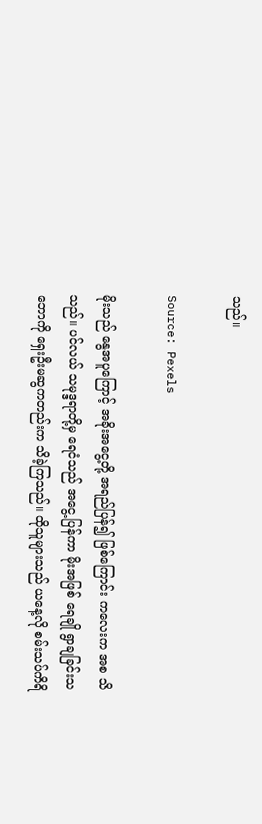သည်။

Source: Pexels

မိုးသည် နွေအပူကြောင့် အခိုးအငွေ့တို့ အရည်ပြန်၍ ဖြစ်ကြောင်း ကလေးက အစ သိသည်။ ပင်လယ် သမုဒ္ဒရာတို့မှ ရေငံသည် အငွေ့ပြန်ကာ မိုးအဖြစ် ရေချို ရွာချခြင်းသဘောကို ရှေးဦးမဆွကတည်းက သိခဲ့ကြသည်။ ထိုသူများသည် ယနေ့လို စမ်းသပ်ကိရိ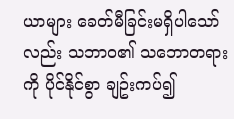ယာများ ခေတ်မီခြင်းမရှိပါသော်လည်း သဘာဝ၏ သဘောတရားကို ပိုင်နိုင်စွာ ချဥ်းကပ်၍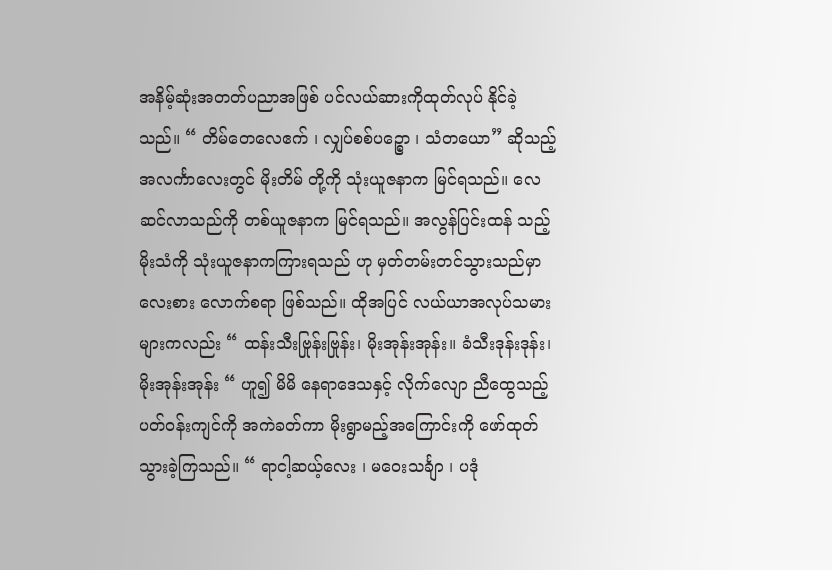အနိမ့်ဆုံးအတတ်ပညာအဖြစ် ပင်လယ်ဆားကိုထုတ်လုပ် နိုင်ခဲ့သည်။ “ တိမ်တေလေဧက် ၊ လျှပ်စစ်ပဉ္စော ၊ သံတယော” ဆိုသည့်အလင်္ကာလေးတွင် မိုးတိမ် တို့ကို သုံးယူဇနာက မြင်ရသည်။ လေဆင်လာသည်ကို တစ်ယူဇနာက မြင်ရသည်။ အလွန်ပြင်းထန် သည့် မိုးသံကို သုံးယူဇနာကကြားရသည် ဟု မှတ်တမ်းတင်သွားသည်မှာ လေးစား လောက်စရာ ဖြစ်သည်။ ထိုအပြင် လယ်ယာအလုပ်သမားများကလည်း “ ထန်းသီးဗြုန်းဗြုန်း၊ မိုးအုန်းအုန်း။ ခံသီးဒုန်းဒုန်း၊ မိုးအုန်းအုန်း “ ဟူ၍ မိမိ နေရာဒေသနှင့် လိုက်လျော ညီထွေသည့် ပတ်ဝန်းကျင်ကို အကဲခတ်ကာ မိုးရွာမည့်အကြောင်းကို ဖော်ထုတ်သွားခဲ့ကြသည်။ “ ရာငါ့ဆယ့်လေး ၊ မဝေးသင်္ချာ ၊ ပဒုံ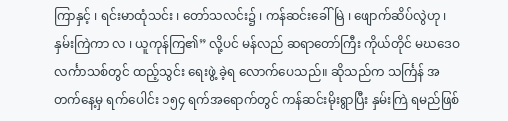ကြာနှင့် ၊ ရင်းမာထုံသင်း ၊ တော်သလင်း၌ ၊ ကန်ဆင်းခေါ်မြဲ ၊ ဖျောက်ဆိပ်လွဲဟု ၊ နှမ်းကြဲကာ လ ၊ ယူကုန်ကြ၏” လို့ပင် မန်လည် ဆရာတော်ကြီး ကိုယ်တိုင် မဃဒေဝလင်္ကာသစ်တွင် ထည့်သွင်း ရေးဖွဲ့ ခဲ့ရ လောက်ပေသည်။ ဆိုသည်က သင်္ကြန် အတက်နေ့မှ ရက်ပေါင်း ၁၅၄ ရက်အရောက်တွင် ကန်ဆင်းမိုးရွာပြီး နှမ်းကြဲ ရမည်ဖြစ်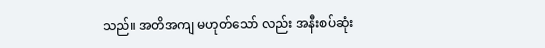သည်။ အတိအကျ မဟုတ်သော် လည်း အနီးစပ်ဆုံး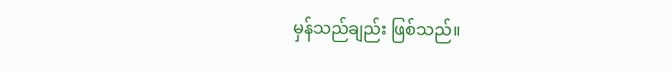မှန်သည်ချည်း ဖြစ်သည်။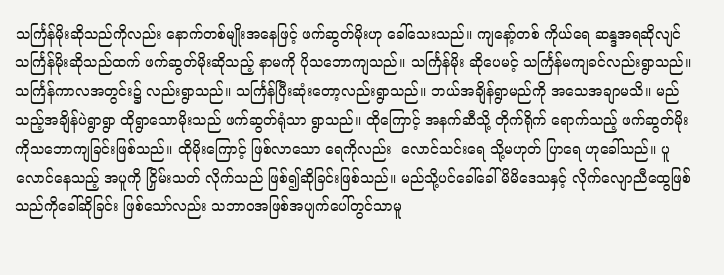သင်္ကြန်မိုးဆိုသည်ကိုလည်း နောက်တစ်မျိုးအနေဖြင့် ဖက်ဆွတ်မိုးဟု ခေါ်သေးသည်။ ကျနော့်တစ် ကိုယ်ရေ ဆန္ဒအရဆိုလျင် သင်္ကြန်မိုးဆိုသည်ထက် ဖက်ဆွတ်မိုးဆိုသည့် နာမကို ပိုသဘောကျသည်။ သင်္ကြန်မိုး ဆိုပေမင့် သင်္ကြန်မကျခင်လည်းရွာသည်။ သင်္ကြန်ကာလအတွင်း၌ လည်းရွာသည်။ သင်္ကြန်ပြီးဆုံးတော့လည်းရွာသည်။ ဘယ်အချိန်ရွာမည်ကို အသေအချာမသိ။ မည် သည့်အချိန်ပဲရွာရွာ ထိုရွာသောမိုးသည် ဖက်ဆွတ်ရုံသာ ရွာသည်။ ထိုကြောင့် အနက်ဆီသို့ တိုက်ရိုက် ရောက်သည့် ဖက်ဆွတ်မိုးကိုသဘောကျခြင်းဖြစ်သည်။ ထိုမိုးကြောင့် ဖြစ်လာသော ရေကိုလည်း  လောင်သင်းရေ သို့မဟုတ် ပြာရေ ဟုခေါ်သည်။ ပူလောင်နေသည့် အပူကို ငြှိမ်းသတ် လိုက်သည် ဖြစ်၍ဆိုခြင်းဖြစ်သည်။ မည်သို့ပင်ခေါ်ခေါ် မိမိဒေသနှင့် လိုက်လျောညီထွေဖြစ်သည်ကိုခေါ်ဆိုခြင်း ဖြစ်သော်လည်း သဘာဝအဖြစ်အပျက်ပေါ်တွင်သာမူ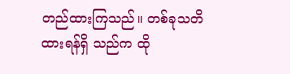တည်ထားကြသည်။ တစ်ခုသတိထားရန်ရှိ သည်က ထို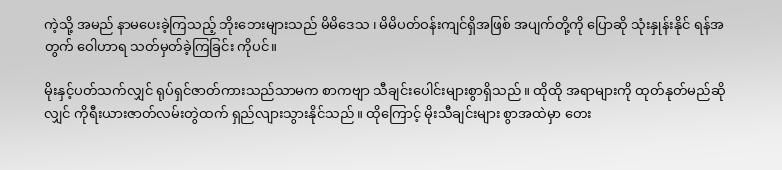ကဲ့သို့ အမည် နာမပေးခဲ့ကြသည့် ဘိုးဘေးများသည် မိမိ‌ဒေသ ၊ မိမိပတ်ဝန်းကျင်ရှိအဖြစ် အပျက်တို့ကို ပြောဆို သုံးနှုန်းနိုင် ရန်အတွက် ဝေါဟာရ သတ်မှတ်ခဲ့ကြခြင်း ကိုပင်။

မိုးနှင့်ပတ်သက်လျှင် ရုပ်ရှင်ဇာတ်ကားသည်သာမက စာကဗျာ သီချင်းပေါင်းများစွာရှိသည်။ ထိုထို အရာများကို ထုတ်နုတ်မည်ဆိုလျှင် ကိုရီးယားဇာတ်လမ်းတွဲထက် ရှည်လျားသွားနိုင်သည်။ ထိုကြောင့် မိုးသီချင်းများ စွာအထဲမှာ တေး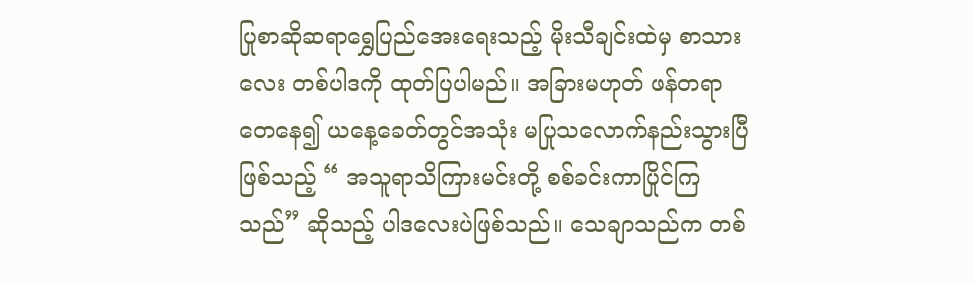ပြုစာဆိုဆရာရွှေပြည်အေးရေးသည့် မိုးသီချင်းထဲမှ စာသားလေး တစ်ပါဒကို ထုတ်ပြပါမည်။ အခြားမဟုတ် ဖန်တရာတေနေ၍ ယနေ့ခေတ်တွင်အသုံး မပြုသလောက်နည်းသွားပြီဖြစ်သည့် “ အသူရာသိကြားမင်းတို့ စစ်ခင်းကာပြိုင်ကြသည်” ဆိုသည့် ပါဒလေးပဲဖြစ်သည်။ သေချာသည်က တစ်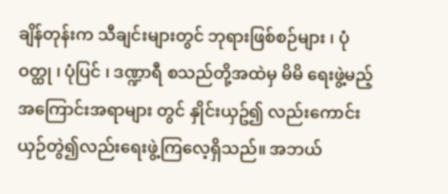ချိန်တုန်းက သီချင်းများတွင် ဘုရားဖြစ်စဉ်များ ၊ ပုံဝတ္ထု ၊ ပုံပြင် ၊ ဒဏ္ဍာရီ စသည်တို့အထဲမှ မိမိ ရေးဖွဲ့မည့် အကြောင်းအရာများ တွင် နှိုင်းယှဥ်၍ လည်းကောင်း ယှဉ်တွဲ၍လည်းရေးဖွဲ့ကြလေ့ရှိသည်။ အဘယ်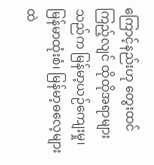ကြောင့်နည်းဟု တွေးထင်ကြည့်လျင် ထိုထိုအရာများ သည်က မြန်မာ့ယဉ်ကျေးမှု၊ မြန်မာထုံးစံ၊ မြန်မာ့ဓလေ့များထဲ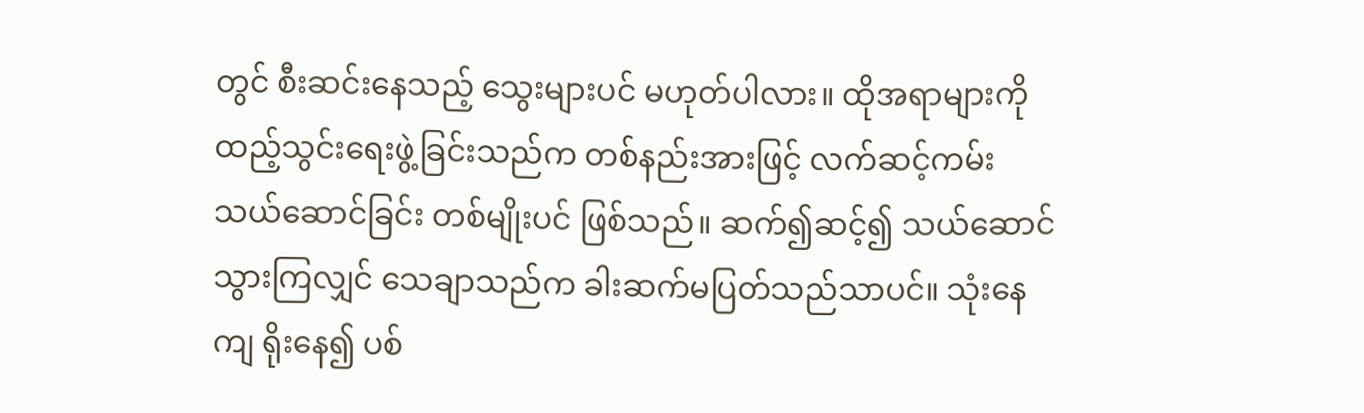တွင် စီးဆင်းနေသည့် သွေးများပင် မဟုတ်ပါလား။ ထိုအရာများကို ထည့်သွင်းရေးဖွဲ့ခြင်းသည်က တစ်နည်းအားဖြင့် လက်ဆင့်ကမ်း သယ်ဆောင်ခြင်း တစ်မျိုးပင် ဖြစ်သည်။ ဆက်၍ဆင့်၍ သယ်ဆောင်သွားကြလျှင် သေချာသည်က ခါးဆက်မပြတ်သည်သာပင်။ သုံးနေကျ ရိုးနေ၍ ပစ်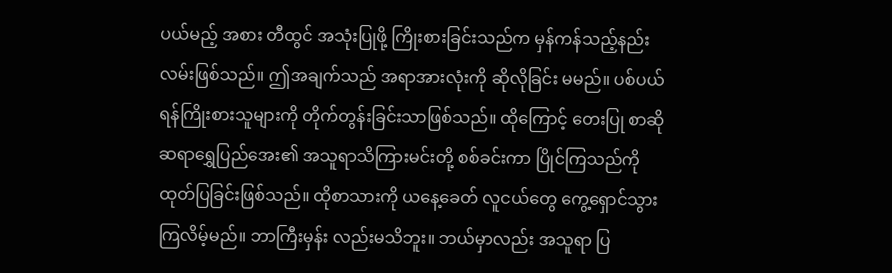ပယ်မည့် အစား တီထွင် အသုံးပြုဖို့ ကြိုးစားခြင်းသည်က မှန်ကန်သည့်နည်းလမ်းဖြစ်သည်။ ဤအချက်သည် အရာအားလုံးကို ဆိုလိုခြင်း မမည်။ ပစ်ပယ်ရန်ကြိုးစားသူများကို တိုက်တွန်းခြင်းသာဖြစ်သည်။ ထိုကြောင့် တေးပြု စာဆို ဆရာရွှေပြည်အေး၏ အသူရာသိကြားမင်းတို့ စစ်ခင်းကာ ပြိုင်ကြသည်ကို ထုတ်ပြခြင်းဖြစ်သည်။ ထိုစာသားကို ယနေ့ခေတ် လူငယ်တွေ ကွေ့ရှောင်သွားကြလိမ့်မည်။ ဘာကြီးမှန်း လည်းမသိဘူး။ ဘယ်မှာလည်း အသူရာ ပြ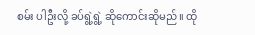စမ်း ပါဦးလို့ ခပ်ရွဲ့ရွဲ့ ဆိုကောင်းဆိုမည်။ ထို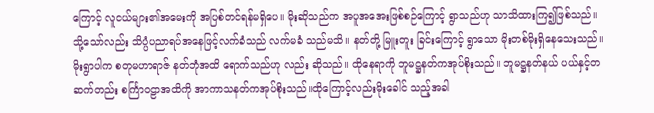ကြောင့် လူငယ်များ၏အမေးကို အပြစ်တင်ရန်မရှိပေ။ မိုးဆိုသည်က အပူအအေးဖြစ်စဉ်ကြောင့် ရွာသည်ဟု သာသိထားကြ၍ဖြစ်သည်။ သို့သော်လည်း သိပ္ပံပညာရပ်အနေဖြင့်လက်ခံသည် လက်မခံ သည်မသိ။ နတ်တို့ မြူးတူး ခြင်းကြောင့် ရွာသော မိုးတစ်မိုးရှိနေသေးသည်။ မိုးရွာပါက စတုမဟာရာဇ် နတ်ဘုံအထိ ရောက်သည်ဟု လည်း ဆိုသည်။ ထိုနေရာကို ဘူမဋ္ဌနတ်ကအုပ်စိုးသည်။ ဘူမဋ္ဌနတ်နယ် ပယ်နှင့်တဆက်တည်း စင်္ကြာဝဠာအထိကို အာကာသနတ်ကအုပ်စိုးသည်။ထိုကြောင့်လည်းမိုးခေါင် သည့်အခါ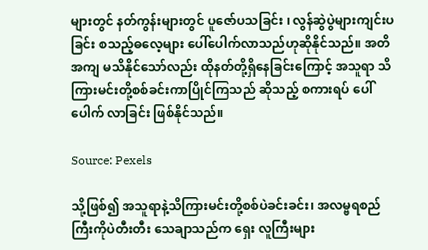များတွင် နတ်ကွန်းများတွင် ပူဇော်ပသခြင်း ၊ လွန်ဆွဲပွဲများကျင်းပခြင်း စသည့်ဓလေ့များ ပေါ်ပေါက်လာသည်ဟုဆိုနိုင်သည်။ အတိအကျ မသိနိုင်သော်လည်း ထိုနတ်တို့ရှိနေခြင်းကြောင့် အသူရာ သိကြားမင်းတို့စစ်ခင်းကာပြိုင်ကြသည် ဆိုသည့် စကားရပ် ပေါ်ပေါက် လာခြင်း ဖြစ်နိုင်သည်။

Source: Pexels

သို့ဖြစ်၍ အသူရာနဲ့သိကြားမင်းတို့စစ်ပဲခင်းခင်း၊ အလမ္ဗရစည်ကြီးကိုပဲတီးတီး သေချာသည်က ရှေး လူကြီးများ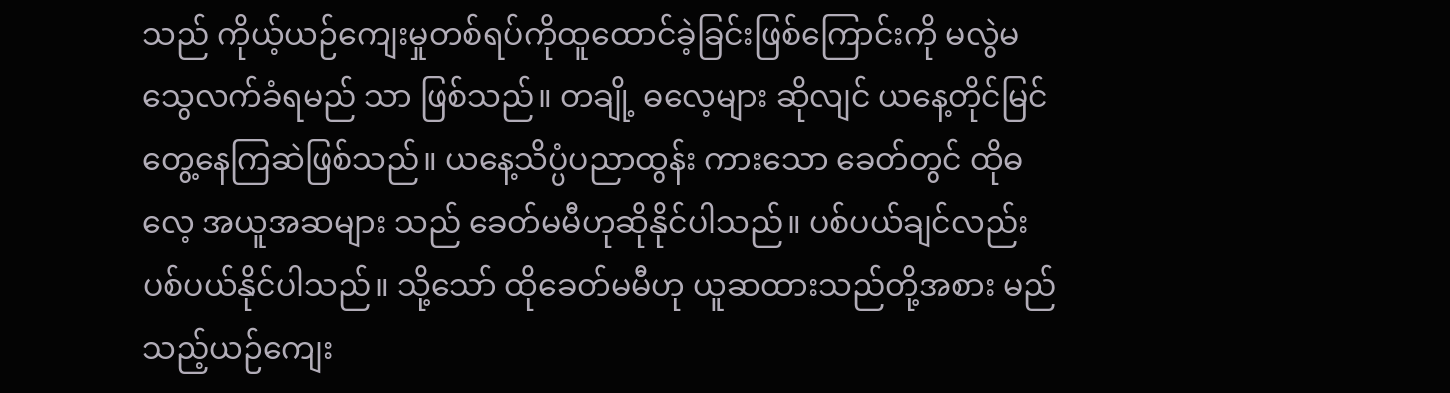သည် ကိုယ့်ယဉ်ကျေးမှုတစ်ရပ်ကိုထူထောင်ခဲ့ခြင်းဖြစ်ကြောင်းကို မလွဲမသွေလက်ခံရမည် သာ ဖြစ်သည်။ တချို့ ဓလေ့များ ဆိုလျင် ယနေ့တိုင်မြင်တွေ့နေကြဆဲဖြစ်သည်။ ယနေ့သိပ္ပံပညာထွန်း ကားသော ခေတ်တွင် ထိုဓလေ့ အယူအဆများ သည် ခေတ်မမီဟုဆိုနိုင်ပါသည်။ ပစ်ပယ်ချင်လည်း ပစ်ပယ်နိုင်ပါသည်။ သို့သော် ထိုခေတ်မမီဟု ယူဆထားသည်တို့အစား မည်သည့်ယဉ်ကျေး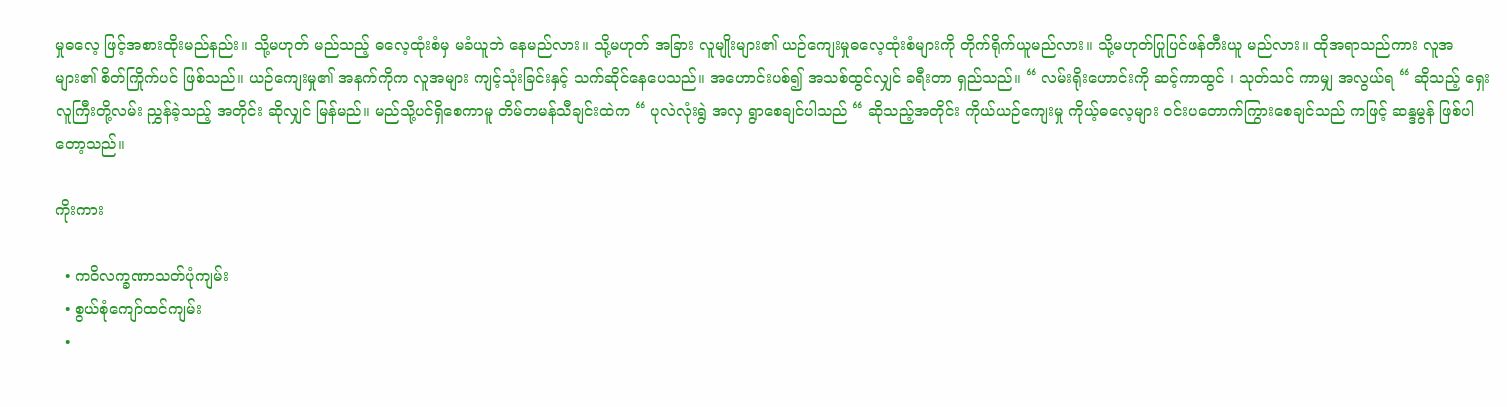မှုဓလေ့ ဖြင့်အစားထိုးမည်နည်း။ သို့မဟုတ် မည်သည့် ဓလေ့ထုံးစံမှ မခံယူဘဲ နေမည်လား။ သို့မဟုတ် အခြား လူမျိုးများ၏ ယဉ်ကျေးမှုဓလေ့ထုံးစံများကို တိုက်ရိုက်ယူမည်လား။ သို့မဟုတ်ပြုပြင်ဖန်တီးယူ မည်လား။ ထိုအရာသည်ကား လူအများ၏ စိတ်ကြိုက်ပင် ဖြစ်သည်။ ယဉ်ကျေးမှု၏ အနက်ကိုက လူအများ ကျင့်သုံးခြင်းနှင့် သက်ဆိုင်နေပေသည်။ အဟောင်းပစ်၍ အသစ်ထွင်လျှင် ခရီးတာ ရှည်သည်။ “ လမ်းရိုးဟောင်းကို ဆင့်ကာထွင် ၊ သုတ်သင် ကာမျှ အလွယ်ရ “ ဆိုသည့် ရှေးလူကြီးတို့လမ်း ညွှန်ခဲ့သည့် အတိုင်း ဆိုလျှင် မြန်မည်။ မည်သို့ပင်ရှိစေကာမူ တိမ်တမန်သီချင်းထဲက “ ပုလဲလုံးရွဲ အလှ ရွာစေချင်ပါသည် “ ဆိုသည့်အတိုင်း ကိုယ်ယဉ်ကျေးမှု ကိုယ့်ဓလေ့များ ဝင်းပတောက်ကြွားစေချင်သည် ကဖြင့် ဆန္ဒမွန် ဖြစ်ပါတော့သည်။

ကိုးကား

  • ကဝိလက္ခဏာသတ်ပုံကျမ်း
  • စွယ်စုံကျော်ထင်ကျမ်း
  •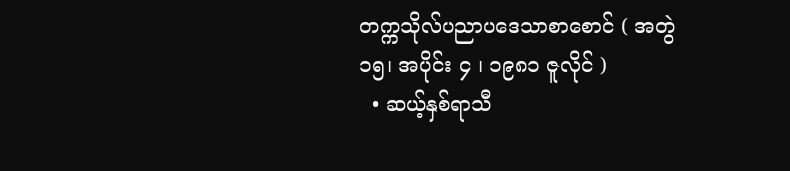တက္ကသိုလ်ပညာပဒေသာစာစောင် ( အတွဲ ၁၅၊ အပိုင်း ၄ ၊ ‌၁၉၈၁ ဇူလိုင် )
  • ဆယ့်နှစ်ရာသီ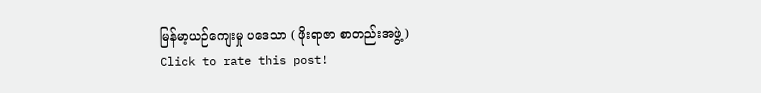မြန်မာ့ယဉ်ကျေးမှု ပဒေသာ ( ဖိုးရာဇာ စာတည်းအဖွဲ့ )
Click to rate this post!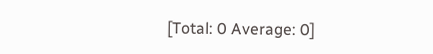[Total: 0 Average: 0]